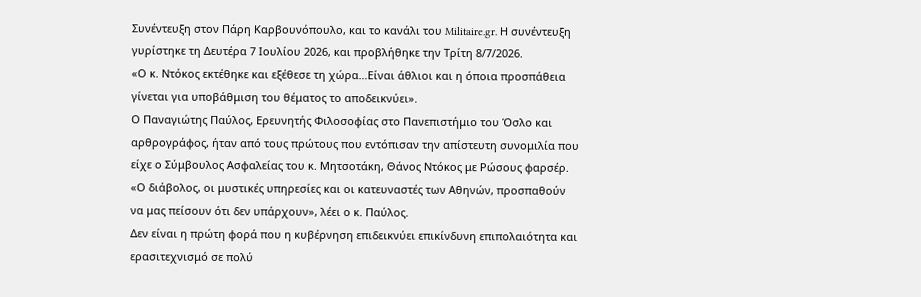Συνέντευξη στον Πάρη Καρβουνόπουλο, και το κανάλι του Militaire.gr. Η συνέντευξη γυρίστηκε τη Δευτέρα 7 Ιουλίου 2026, και προβλήθηκε την Τρίτη 8/7/2026.
«Ο κ. Ντόκος εκτέθηκε και εξέθεσε τη χώρα…Είναι άθλιοι και η όποια προσπάθεια γίνεται για υποβάθμιση του θέματος το αποδεικνύει».
Ο Παναγιώτης Παύλος, Ερευνητής Φιλοσοφίας στο Πανεπιστήμιο του Όσλο και αρθρογράφος, ήταν από τους πρώτους που εντόπισαν την απίστευτη συνομιλία που είχε ο Σύμβουλος Ασφαλείας του κ. Μητσοτάκη, Θάνος Ντόκος με Ρώσους φαρσέρ.
«Ο διάβολος, οι μυστικές υπηρεσίες και οι κατευναστές των Αθηνών, προσπαθούν να μας πείσουν ότι δεν υπάρχουν», λέει ο κ. Παύλος.
Δεν είναι η πρώτη φορά που η κυβέρνηση επιδεικνύει επικίνδυνη επιπολαιότητα και ερασιτεχνισμό σε πολύ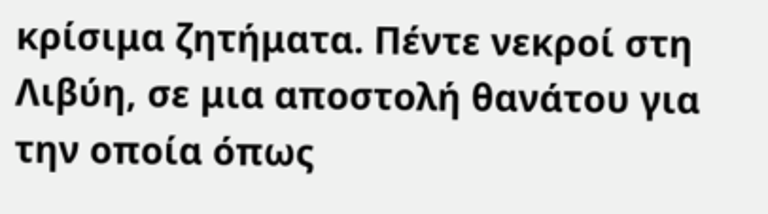κρίσιμα ζητήματα. Πέντε νεκροί στη Λιβύη, σε μια αποστολή θανάτου για την οποία όπως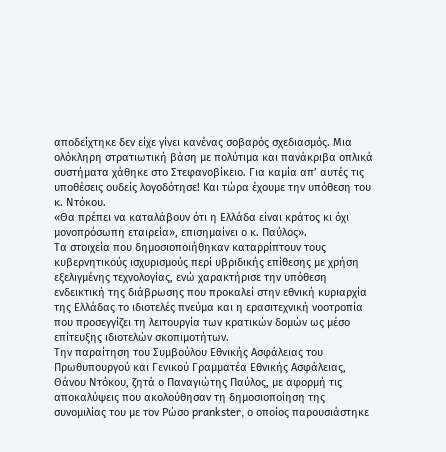αποδείχτηκε δεν είχε γίνει κανένας σοβαρός σχεδιασμός. Μια ολόκληρη στρατιωτική βάση με πολύτιμα και πανάκριβα οπλικά συστήματα χάθηκε στο Στεφανοβίκειο. Για καμία απ’ αυτές τις υποθέσεις ουδείς λογοδότησε! Και τώρα έχουμε την υπόθεση του κ. Ντόκου.
«Θα πρέπει να καταλάβουν ότι η Ελλάδα είναι κράτος κι όχι μονοπρόσωπη εταιρεία», επισημαίνει ο κ. Παύλος».
Τα στοιχεία που δημοσιοποιήθηκαν καταρρίπτουν τους κυβερνητικούς ισχυρισμούς περί υβριδικής επίθεσης με χρήση εξελιγμένης τεχνολογίας, ενώ χαρακτήρισε την υπόθεση ενδεικτική της διάβρωσης που προκαλεί στην εθνική κυριαρχία της Ελλάδας το ιδιοτελές πνεύμα και η ερασιτεχνική νοοτροπία που προσεγγίζει τη λειτουργία των κρατικών δομών ως μέσο επίτευξης ιδιοτελών σκοπιμοτήτων.
Την παραίτηση του Συμβούλου Εθνικής Ασφάλειας του Πρωθυπουργού και Γενικού Γραμματέα Εθνικής Ασφάλειας, Θάνου Ντόκου, ζητά ο Παναγιώτης Παύλος, με αφορμή τις αποκαλύψεις που ακολούθησαν τη δημοσιοποίηση της συνομιλίας του με τον Ρώσο prankster, ο οποίος παρουσιάστηκε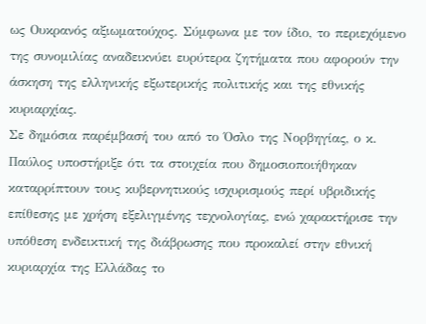ως Ουκρανός αξιωματούχος. Σύμφωνα με τον ίδιο, το περιεχόμενο της συνομιλίας αναδεικνύει ευρύτερα ζητήματα που αφορούν την άσκηση της ελληνικής εξωτερικής πολιτικής και της εθνικής κυριαρχίας.
Σε δημόσια παρέμβασή του από το Όσλο της Νορβηγίας, ο κ. Παύλος υποστήριξε ότι τα στοιχεία που δημοσιοποιήθηκαν καταρρίπτουν τους κυβερνητικούς ισχυρισμούς περί υβριδικής επίθεσης με χρήση εξελιγμένης τεχνολογίας, ενώ χαρακτήρισε την υπόθεση ενδεικτική της διάβρωσης που προκαλεί στην εθνική κυριαρχία της Ελλάδας το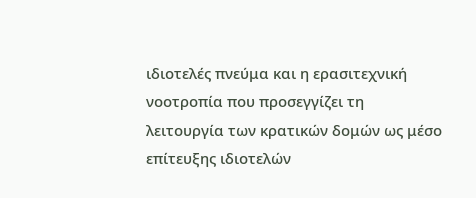ιδιοτελές πνεύμα και η ερασιτεχνική νοοτροπία που προσεγγίζει τη λειτουργία των κρατικών δομών ως μέσο επίτευξης ιδιοτελών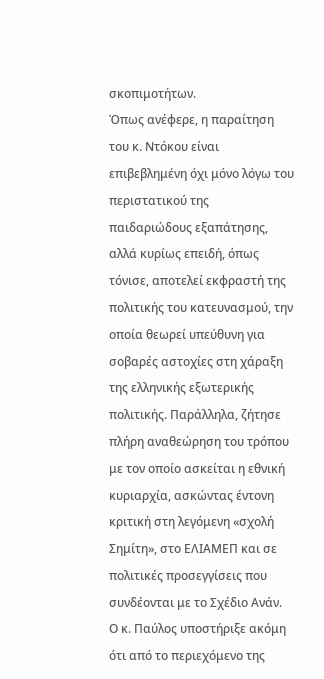σκοπιμοτήτων.
Όπως ανέφερε, η παραίτηση του κ. Ντόκου είναι επιβεβλημένη όχι μόνο λόγω του περιστατικού της παιδαριώδους εξαπάτησης, αλλά κυρίως επειδή, όπως τόνισε, αποτελεί εκφραστή της πολιτικής του κατευνασμού, την οποία θεωρεί υπεύθυνη για σοβαρές αστοχίες στη χάραξη της ελληνικής εξωτερικής πολιτικής. Παράλληλα, ζήτησε πλήρη αναθεώρηση του τρόπου με τον οποίο ασκείται η εθνική κυριαρχία, ασκώντας έντονη κριτική στη λεγόμενη «σχολή Σημίτη», στο ΕΛΙΑΜΕΠ και σε πολιτικές προσεγγίσεις που συνδέονται με το Σχέδιο Ανάν.
Ο κ. Παύλος υποστήριξε ακόμη ότι από το περιεχόμενο της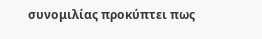συνομιλίας προκύπτει πως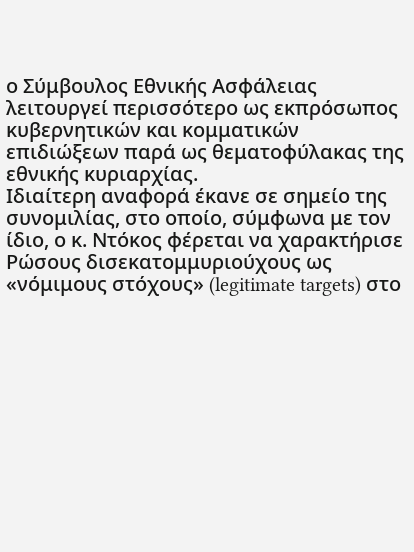ο Σύμβουλος Εθνικής Ασφάλειας λειτουργεί περισσότερο ως εκπρόσωπος κυβερνητικών και κομματικών επιδιώξεων παρά ως θεματοφύλακας της εθνικής κυριαρχίας.
Ιδιαίτερη αναφορά έκανε σε σημείο της συνομιλίας, στο οποίο, σύμφωνα με τον ίδιο, ο κ. Ντόκος φέρεται να χαρακτήρισε Ρώσους δισεκατομμυριούχους ως «νόμιμους στόχους» (legitimate targets) στο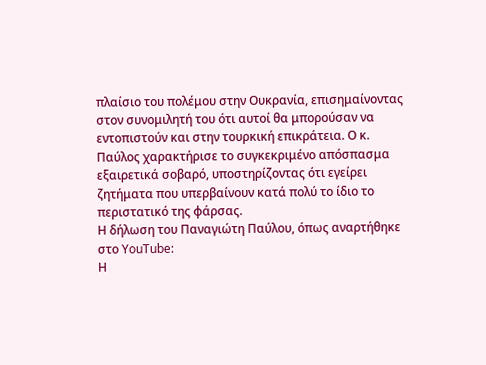πλαίσιο του πολέμου στην Ουκρανία, επισημαίνοντας στον συνομιλητή του ότι αυτοί θα μπορούσαν να εντοπιστούν και στην τουρκική επικράτεια. Ο κ. Παύλος χαρακτήρισε το συγκεκριμένο απόσπασμα εξαιρετικά σοβαρό, υποστηρίζοντας ότι εγείρει ζητήματα που υπερβαίνουν κατά πολύ το ίδιο το περιστατικό της φάρσας.
Η δήλωση του Παναγιώτη Παύλου, όπως αναρτήθηκε στο YouTube:
Η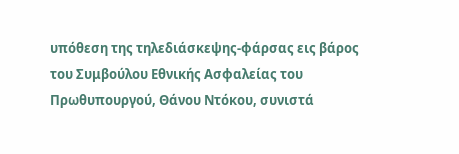υπόθεση της τηλεδιάσκεψης-φάρσας εις βάρος του Συμβούλου Εθνικής Ασφαλείας του Πρωθυπουργού, Θάνου Ντόκου, συνιστά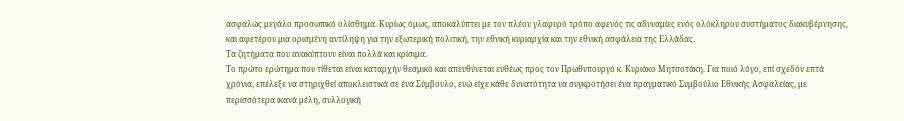ασφαλώς μεγάλο προσωπικό ολίσθημα. Κυρίως όμως, αποκαλύπτει με τον πλέον γλαφυρό τρόπο αφενός τις αδυναμίες ενός ολόκληρου συστήματος διακυβέρνησης, και αφετέρου μια ορισμένη αντίληψη για την εξωτερική πολιτική, την εθνική κυριαρχία και την εθνική ασφάλεια της Ελλάδας.
Τα ζητήματα που ανακύπτουν είναι πολλά και κρίσιμα.
Το πρώτο ερώτημα που τίθεται είναι καταρχήν θεσμικό και απευθύνεται ευθέως προς τον Πρωθυπουργό κ. Κυριάκο Μητσοτάκη. Για ποιό λόγο, επί σχεδόν επτά χρόνια, επέλεξε να στηριχθεί αποκλειστικά σε ένα Σύμβουλο, ενώ είχε κάθε δυνατότητα να συγκροτήσει ένα πραγματικό Συμβούλιο Εθνικής Ασφαλείας, με περισσότερα ικανά μέλη, συλλογική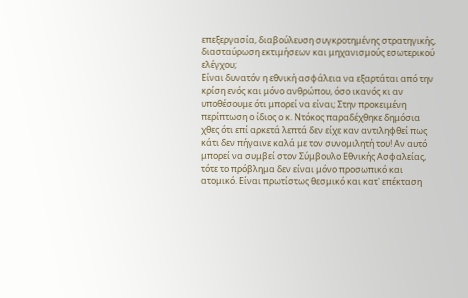επεξεργασία, διαβούλευση συγκροτημένης στρατηγικής, διασταύρωση εκτιμήσεων και μηχανισμούς εσωτερικού ελέγχου;
Είναι δυνατόν η εθνική ασφάλεια να εξαρτάται από την κρίση ενός και μόνο ανθρώπου, όσο ικανός κι αν υποθέσουμε ότι μπορεί να είναι; Στην προκειμένη περίπτωση ο ίδιος ο κ. Ντόκος παραδέχθηκε δημόσια χθες ότι επί αρκετά λεπτά δεν είχε καν αντιληφθεί πως κάτι δεν πήγαινε καλά με τον συνομιλητή του! Αν αυτό μπορεί να συμβεί στον Σύμβουλο Εθνικής Ασφαλείας, τότε το πρόβλημα δεν είναι μόνο προσωπικό και ατομικό. Είναι πρωτίστως θεσμικό και κατ᾽ επέκταση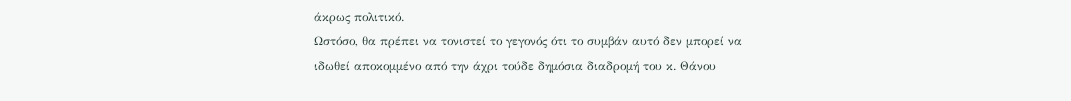άκρως πολιτικό.
Ωστόσο, θα πρέπει να τονιστεί το γεγονός ότι το συμβάν αυτό δεν μπορεί να ιδωθεί αποκομμένο από την άχρι τούδε δημόσια διαδρομή του κ. Θάνου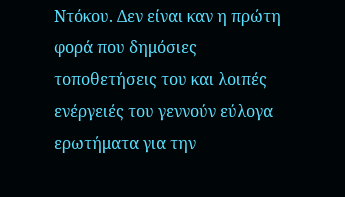Ντόκου. Δεν είναι καν η πρώτη φορά που δημόσιες τοποθετήσεις του και λοιπές ενέργειές του γεννούν εύλογα ερωτήματα για την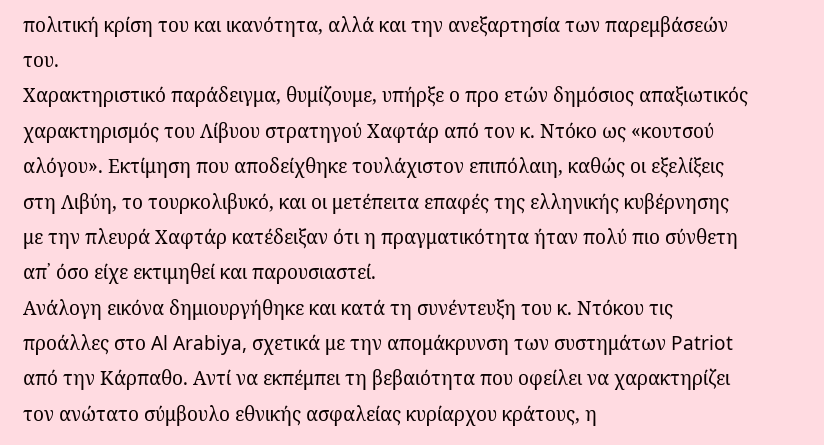πολιτική κρίση του και ικανότητα, αλλά και την ανεξαρτησία των παρεμβάσεών του.
Χαρακτηριστικό παράδειγμα, θυμίζουμε, υπήρξε ο προ ετών δημόσιος απαξιωτικός χαρακτηρισμός του Λίβυου στρατηγού Χαφτάρ από τον κ. Ντόκο ως «κουτσού αλόγου». Εκτίμηση που αποδείχθηκε τουλάχιστον επιπόλαιη, καθώς οι εξελίξεις στη Λιβύη, το τουρκολιβυκό, και οι μετέπειτα επαφές της ελληνικής κυβέρνησης με την πλευρά Χαφτάρ κατέδειξαν ότι η πραγματικότητα ήταν πολύ πιο σύνθετη απ᾽ όσο είχε εκτιμηθεί και παρουσιαστεί.
Ανάλογη εικόνα δημιουργήθηκε και κατά τη συνέντευξη του κ. Ντόκου τις προάλλες στο Al Arabiya, σχετικά με την απομάκρυνση των συστημάτων Patriot από την Κάρπαθο. Αντί να εκπέμπει τη βεβαιότητα που οφείλει να χαρακτηρίζει τον ανώτατο σύμβουλο εθνικής ασφαλείας κυρίαρχου κράτους, η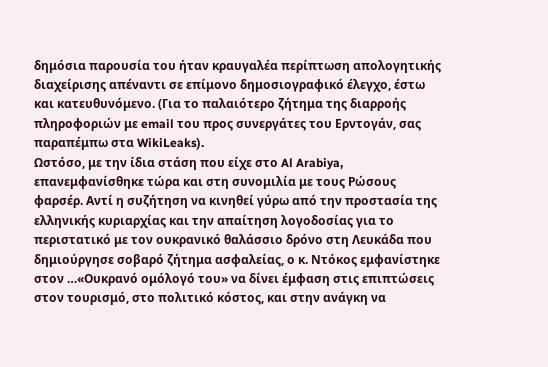δημόσια παρουσία του ήταν κραυγαλέα περίπτωση απολογητικής διαχείρισης απέναντι σε επίμονο δημοσιογραφικό έλεγχο, έστω και κατευθυνόμενο. (Για το παλαιότερο ζήτημα της διαρροής πληροφοριών με email του προς συνεργάτες του Ερντογάν, σας παραπέμπω στα WikiLeaks).
Ωστόσο, με την ίδια στάση που είχε στο Al Arabiya, επανεμφανίσθηκε τώρα και στη συνομιλία με τους Ρώσους φαρσέρ. Αντί η συζήτηση να κινηθεί γύρω από την προστασία της ελληνικής κυριαρχίας και την απαίτηση λογοδοσίας για το περιστατικό με τον ουκρανικό θαλάσσιο δρόνο στη Λευκάδα που δημιούργησε σοβαρό ζήτημα ασφαλείας, ο κ. Ντόκος εμφανίστηκε στον …«Ουκρανό ομόλογό του» να δίνει έμφαση στις επιπτώσεις στον τουρισμό, στο πολιτικό κόστος, και στην ανάγκη να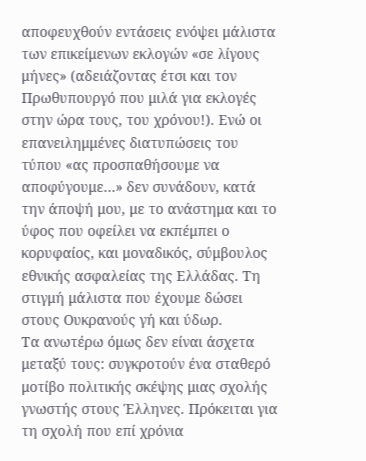αποφευχθούν εντάσεις ενόψει μάλιστα των επικείμενων εκλογών «σε λίγους μήνες» (αδειάζοντας έτσι και τον Πρωθυπουργό που μιλά για εκλογές στην ώρα τους, του χρόνου!). Ενώ οι επανειλημμένες διατυπώσεις του τύπου «ας προσπαθήσουμε να αποφύγουμε…» δεν συνάδουν, κατά την άποψή μου, με το ανάστημα και το ύφος που οφείλει να εκπέμπει ο κορυφαίος, και μοναδικός, σύμβουλος εθνικής ασφαλείας της Ελλάδας. Τη στιγμή μάλιστα που έχουμε δώσει στους Ουκρανούς γή και ύδωρ.
Τα ανωτέρω όμως δεν είναι άσχετα μεταξύ τους: συγκροτούν ένα σταθερό μοτίβο πολιτικής σκέψης μιας σχολής γνωστής στους Έλληνες. Πρόκειται για τη σχολή που επί χρόνια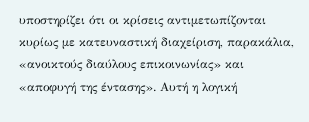υποστηρίζει ότι οι κρίσεις αντιμετωπίζονται κυρίως με κατευναστική διαχείριση, παρακάλια, «ανοικτούς διαύλους επικοινωνίας» και «αποφυγή της έντασης». Αυτή η λογική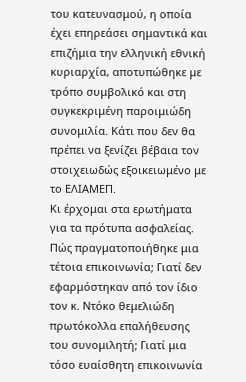του κατευνασμού, η οποία έχει επηρεάσει σημαντικά και επιζήμια την ελληνική εθνική κυριαρχία, αποτυπώθηκε με τρόπο συμβολικό και στη συγκεκριμένη παροιμιώδη συνομιλία. Κάτι που δεν θα πρέπει να ξενίζει βέβαια τον στοιχειωδώς εξοικειωμένο με το ΕΛΙΑΜΕΠ.
Κι έρχομαι στα ερωτήματα για τα πρότυπα ασφαλείας. Πώς πραγματοποιήθηκε μια τέτοια επικοινωνία; Γιατί δεν εφαρμόστηκαν από τον ίδιο τον κ. Ντόκο θεμελιώδη πρωτόκολλα επαλήθευσης του συνομιλητή; Γιατί μια τόσο ευαίσθητη επικοινωνία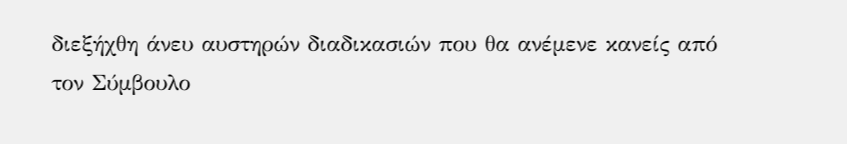διεξήχθη άνευ αυστηρών διαδικασιών που θα ανέμενε κανείς από τον Σύμβουλο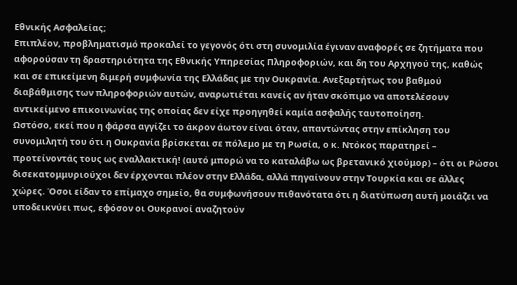Εθνικής Ασφαλείας;
Επιπλέον, προβληματισμό προκαλεί το γεγονός ότι στη συνομιλία έγιναν αναφορές σε ζητήματα που αφορούσαν τη δραστηριότητα της Εθνικής Υπηρεσίας Πληροφοριών, και δη του Αρχηγού της, καθώς και σε επικείμενη διμερή συμφωνία της Ελλάδας με την Ουκρανία. Ανεξαρτήτως του βαθμού διαβάθμισης των πληροφοριών αυτών, αναρωτιέται κανείς αν ήταν σκόπιμο να αποτελέσουν αντικείμενο επικοινωνίας της οποίας δεν είχε προηγηθεί καμία ασφαλής ταυτοποίηση.
Ωστόσο, εκεί που η φάρσα αγγίζει το άκρον άωτον είναι όταν, απαντώντας στην επίκληση του συνομιλητή του ότι η Ουκρανία βρίσκεται σε πόλεμο με τη Ρωσία, ο κ. Ντόκος παρατηρεί – προτείνοντάς τους ως εναλλακτική! (αυτό μπορώ να το καταλάβω ως βρετανικό χιούμορ) – ότι οι Ρώσοι δισεκατομμυριούχοι δεν έρχονται πλέον στην Ελλάδα, αλλά πηγαίνουν στην Τουρκία και σε άλλες χώρες. Όσοι είδαν το επίμαχο σημείο, θα συμφωνήσουν πιθανότατα ότι η διατύπωση αυτή μοιάζει να υποδεικνύει πως, εφόσον οι Ουκρανοί αναζητούν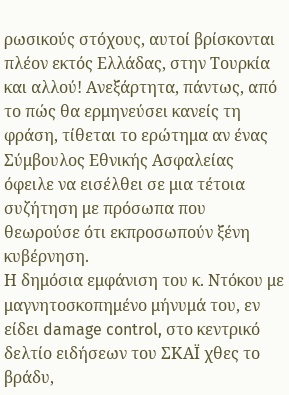ρωσικούς στόχους, αυτοί βρίσκονται πλέον εκτός Ελλάδας, στην Τουρκία και αλλού! Ανεξάρτητα, πάντως, από το πώς θα ερμηνεύσει κανείς τη φράση, τίθεται το ερώτημα αν ένας Σύμβουλος Εθνικής Ασφαλείας όφειλε να εισέλθει σε μια τέτοια συζήτηση με πρόσωπα που θεωρούσε ότι εκπροσωπούν ξένη κυβέρνηση.
Η δημόσια εμφάνιση του κ. Ντόκου με μαγνητοσκοπημένο μήνυμά του, εν είδει damage control, στο κεντρικό δελτίο ειδήσεων του ΣΚΑΪ χθες το βράδυ,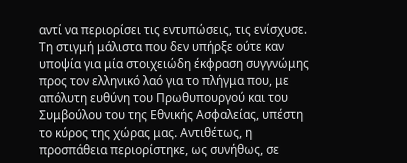αντί να περιορίσει τις εντυπώσεις, τις ενίσχυσε. Τη στιγμή μάλιστα που δεν υπήρξε ούτε καν υποψία για μία στοιχειώδη έκφραση συγγνώμης προς τον ελληνικό λαό για το πλήγμα που, με απόλυτη ευθύνη του Πρωθυπουργού και του Συμβούλου του της Εθνικής Ασφαλείας, υπέστη το κύρος της χώρας μας. Αντιθέτως, η προσπάθεια περιορίστηκε, ως συνήθως, σε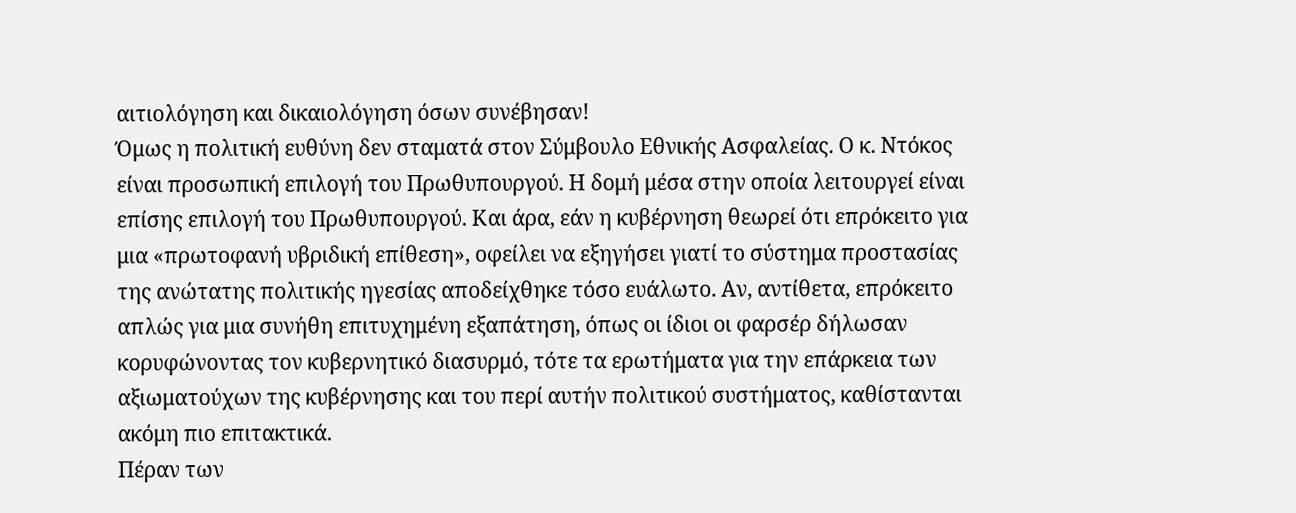αιτιολόγηση και δικαιολόγηση όσων συνέβησαν!
Όμως η πολιτική ευθύνη δεν σταματά στον Σύμβουλο Εθνικής Ασφαλείας. Ο κ. Ντόκος είναι προσωπική επιλογή του Πρωθυπουργού. Η δομή μέσα στην οποία λειτουργεί είναι επίσης επιλογή του Πρωθυπουργού. Και άρα, εάν η κυβέρνηση θεωρεί ότι επρόκειτο για μια «πρωτοφανή υβριδική επίθεση», οφείλει να εξηγήσει γιατί το σύστημα προστασίας της ανώτατης πολιτικής ηγεσίας αποδείχθηκε τόσο ευάλωτο. Αν, αντίθετα, επρόκειτο απλώς για μια συνήθη επιτυχημένη εξαπάτηση, όπως οι ίδιοι οι φαρσέρ δήλωσαν κορυφώνοντας τον κυβερνητικό διασυρμό, τότε τα ερωτήματα για την επάρκεια των αξιωματούχων της κυβέρνησης και του περί αυτήν πολιτικού συστήματος, καθίστανται ακόμη πιο επιτακτικά.
Πέραν των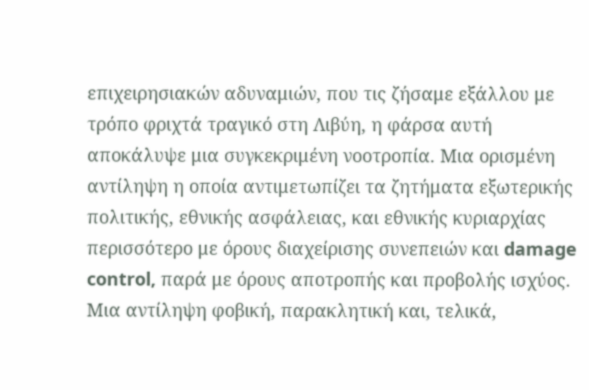επιχειρησιακών αδυναμιών, που τις ζήσαμε εξάλλου με τρόπο φριχτά τραγικό στη Λιβύη, η φάρσα αυτή αποκάλυψε μια συγκεκριμένη νοοτροπία. Μια ορισμένη αντίληψη η οποία αντιμετωπίζει τα ζητήματα εξωτερικής πολιτικής, εθνικής ασφάλειας, και εθνικής κυριαρχίας περισσότερο με όρους διαχείρισης συνεπειών και damage control, παρά με όρους αποτροπής και προβολής ισχύος. Μια αντίληψη φοβική, παρακλητική και, τελικά,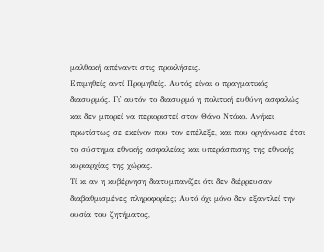μαλθακή απέναντι στις προκλήσεις.
Επιμηθείς αντί Προμηθείς. Αυτός είναι ο πραγματικός διασυρμός. Γι᾽ αυτόν το διασυρμό η πολιτική ευθύνη ασφαλώς και δεν μπορεί να περιοριστεί στον Θάνο Ντόκο. Ανήκει πρωτίστως σε εκείνον που τον επέλεξε, και που οργάνωσε έτσι το σύστημα εθνικής ασφαλείας και υπεράσπισης της εθνικής κυριαρχίας της χώρας.
Τί κι αν η κυβέρνηση διατυμπανίζει ότι δεν διέρρευσαν διαβαθμισμένες πληροφορίες; Αυτό όχι μόνο δεν εξαντλεί την ουσία του ζητήματος,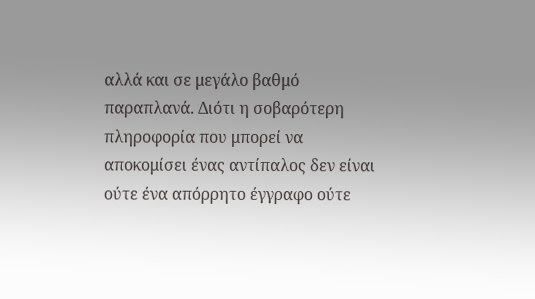αλλά και σε μεγάλο βαθμό παραπλανά. Διότι η σοβαρότερη πληροφορία που μπορεί να αποκομίσει ένας αντίπαλος δεν είναι ούτε ένα απόρρητο έγγραφο ούτε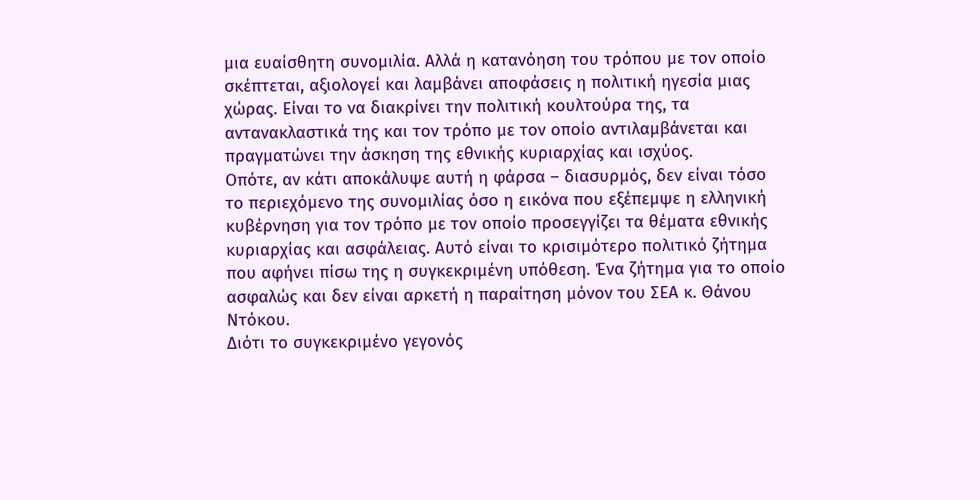μια ευαίσθητη συνομιλία. Αλλά η κατανόηση του τρόπου με τον οποίο σκέπτεται, αξιολογεί και λαμβάνει αποφάσεις η πολιτική ηγεσία μιας χώρας. Είναι το να διακρίνει την πολιτική κουλτούρα της, τα αντανακλαστικά της και τον τρόπο με τον οποίο αντιλαμβάνεται και πραγματώνει την άσκηση της εθνικής κυριαρχίας και ισχύος.
Οπότε, αν κάτι αποκάλυψε αυτή η φάρσα – διασυρμός, δεν είναι τόσο το περιεχόμενο της συνομιλίας όσο η εικόνα που εξέπεμψε η ελληνική κυβέρνηση για τον τρόπο με τον οποίο προσεγγίζει τα θέματα εθνικής κυριαρχίας και ασφάλειας. Αυτό είναι το κρισιμότερο πολιτικό ζήτημα που αφήνει πίσω της η συγκεκριμένη υπόθεση. Ένα ζήτημα για το οποίο ασφαλώς και δεν είναι αρκετή η παραίτηση μόνον του ΣΕΑ κ. Θάνου Ντόκου.
Διότι το συγκεκριμένο γεγονός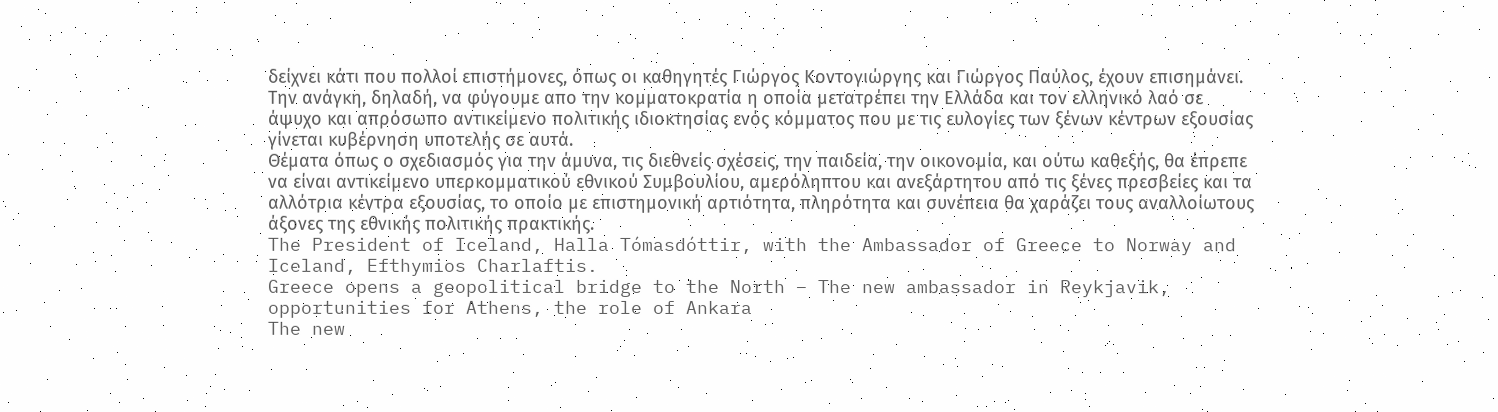δείχνει κάτι που πολλοί επιστήμονες, όπως οι καθηγητές Γιώργος Κοντογιώργης και Γιώργος Παύλος, έχουν επισημάνει. Την ανάγκη, δηλαδή, να φύγουμε απο την κομματοκρατία η οποία μετατρέπει την Ελλάδα και τον ελληνικό λαό σε άψυχο και απρόσωπο αντικείμενο πολιτικής ιδιοκτησίας ενός κόμματος που με τις ευλογίες των ξένων κέντρων εξουσίας γίνεται κυβέρνηση υποτελής σε αυτά.
Θέματα όπως ο σχεδιασμός για την άμυνα, τις διεθνείς σχέσεις, την παιδεία, την οικονομία, και ούτω καθεξής, θα έπρεπε να είναι αντικείμενο υπερκομματικού εθνικού Συμβουλίου, αμερόληπτου και ανεξάρτητου από τις ξένες πρεσβείες και τα αλλότρια κέντρα εξουσίας, το οποίο με επιστημονική αρτιότητα, πληρότητα και συνέπεια θα χαράζει τους αναλλοίωτους άξονες της εθνικής πολιτικής πρακτικής.
The President of Iceland, Halla Tómasdóttir, with the Ambassador of Greece to Norway and Iceland, Efthymios Charlaftis.
Greece opens a geopolitical bridge to the North – The new ambassador in Reykjavik, opportunities for Athens, the role of Ankara
The new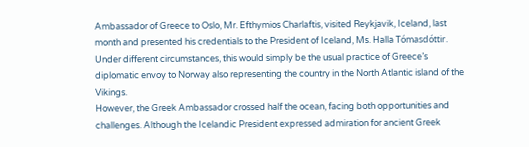Ambassador of Greece to Oslo, Mr. Efthymios Charlaftis, visited Reykjavik, Iceland, last month and presented his credentials to the President of Iceland, Ms. Halla Tómasdóttir. Under different circumstances, this would simply be the usual practice of Greece’s diplomatic envoy to Norway also representing the country in the North Atlantic island of the Vikings.
However, the Greek Ambassador crossed half the ocean, facing both opportunities and challenges. Although the Icelandic President expressed admiration for ancient Greek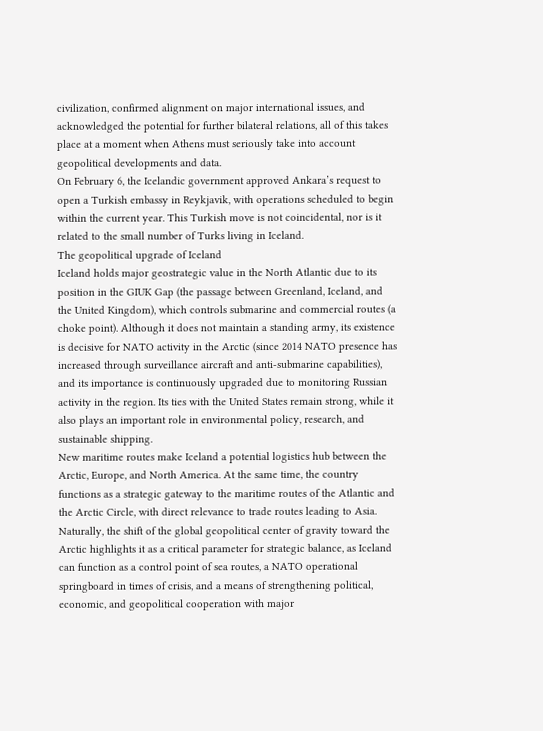civilization, confirmed alignment on major international issues, and acknowledged the potential for further bilateral relations, all of this takes place at a moment when Athens must seriously take into account geopolitical developments and data.
On February 6, the Icelandic government approved Ankara’s request to open a Turkish embassy in Reykjavik, with operations scheduled to begin within the current year. This Turkish move is not coincidental, nor is it related to the small number of Turks living in Iceland.
The geopolitical upgrade of Iceland
Iceland holds major geostrategic value in the North Atlantic due to its position in the GIUK Gap (the passage between Greenland, Iceland, and the United Kingdom), which controls submarine and commercial routes (a choke point). Although it does not maintain a standing army, its existence is decisive for NATO activity in the Arctic (since 2014 NATO presence has increased through surveillance aircraft and anti-submarine capabilities), and its importance is continuously upgraded due to monitoring Russian activity in the region. Its ties with the United States remain strong, while it also plays an important role in environmental policy, research, and sustainable shipping.
New maritime routes make Iceland a potential logistics hub between the Arctic, Europe, and North America. At the same time, the country functions as a strategic gateway to the maritime routes of the Atlantic and the Arctic Circle, with direct relevance to trade routes leading to Asia.
Naturally, the shift of the global geopolitical center of gravity toward the Arctic highlights it as a critical parameter for strategic balance, as Iceland can function as a control point of sea routes, a NATO operational springboard in times of crisis, and a means of strengthening political, economic, and geopolitical cooperation with major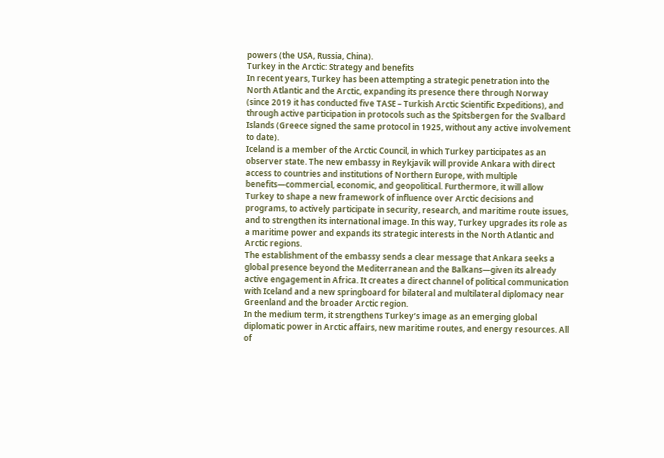powers (the USA, Russia, China).
Turkey in the Arctic: Strategy and benefits
In recent years, Turkey has been attempting a strategic penetration into the North Atlantic and the Arctic, expanding its presence there through Norway (since 2019 it has conducted five TASE – Turkish Arctic Scientific Expeditions), and through active participation in protocols such as the Spitsbergen for the Svalbard Islands (Greece signed the same protocol in 1925, without any active involvement to date).
Iceland is a member of the Arctic Council, in which Turkey participates as an observer state. The new embassy in Reykjavik will provide Ankara with direct access to countries and institutions of Northern Europe, with multiple benefits—commercial, economic, and geopolitical. Furthermore, it will allow Turkey to shape a new framework of influence over Arctic decisions and programs, to actively participate in security, research, and maritime route issues, and to strengthen its international image. In this way, Turkey upgrades its role as a maritime power and expands its strategic interests in the North Atlantic and Arctic regions.
The establishment of the embassy sends a clear message that Ankara seeks a global presence beyond the Mediterranean and the Balkans—given its already active engagement in Africa. It creates a direct channel of political communication with Iceland and a new springboard for bilateral and multilateral diplomacy near Greenland and the broader Arctic region.
In the medium term, it strengthens Turkey’s image as an emerging global diplomatic power in Arctic affairs, new maritime routes, and energy resources. All of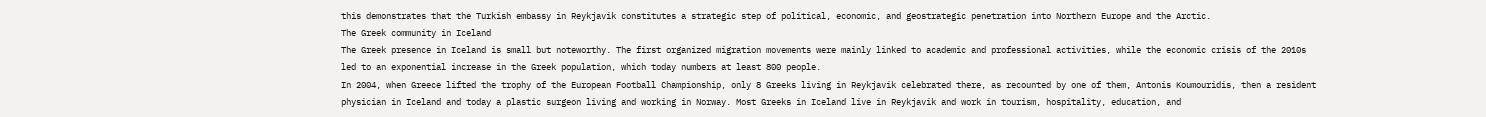this demonstrates that the Turkish embassy in Reykjavik constitutes a strategic step of political, economic, and geostrategic penetration into Northern Europe and the Arctic.
The Greek community in Iceland
The Greek presence in Iceland is small but noteworthy. The first organized migration movements were mainly linked to academic and professional activities, while the economic crisis of the 2010s led to an exponential increase in the Greek population, which today numbers at least 800 people.
In 2004, when Greece lifted the trophy of the European Football Championship, only 8 Greeks living in Reykjavik celebrated there, as recounted by one of them, Antonis Koumouridis, then a resident physician in Iceland and today a plastic surgeon living and working in Norway. Most Greeks in Iceland live in Reykjavik and work in tourism, hospitality, education, and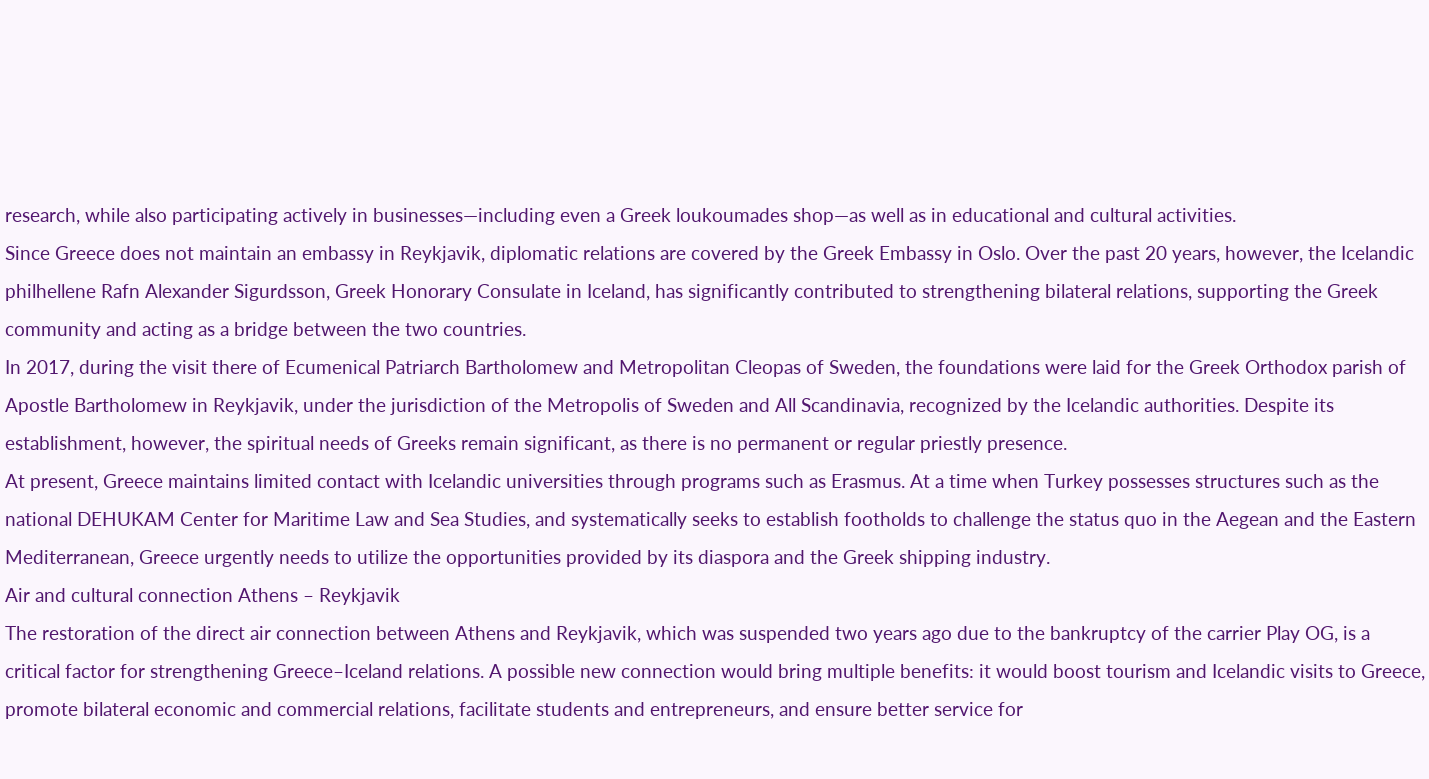research, while also participating actively in businesses—including even a Greek loukoumades shop—as well as in educational and cultural activities.
Since Greece does not maintain an embassy in Reykjavik, diplomatic relations are covered by the Greek Embassy in Oslo. Over the past 20 years, however, the Icelandic philhellene Rafn Alexander Sigurdsson, Greek Honorary Consulate in Iceland, has significantly contributed to strengthening bilateral relations, supporting the Greek community and acting as a bridge between the two countries.
In 2017, during the visit there of Ecumenical Patriarch Bartholomew and Metropolitan Cleopas of Sweden, the foundations were laid for the Greek Orthodox parish of Apostle Bartholomew in Reykjavik, under the jurisdiction of the Metropolis of Sweden and All Scandinavia, recognized by the Icelandic authorities. Despite its establishment, however, the spiritual needs of Greeks remain significant, as there is no permanent or regular priestly presence.
At present, Greece maintains limited contact with Icelandic universities through programs such as Erasmus. At a time when Turkey possesses structures such as the national DEHUKAM Center for Maritime Law and Sea Studies, and systematically seeks to establish footholds to challenge the status quo in the Aegean and the Eastern Mediterranean, Greece urgently needs to utilize the opportunities provided by its diaspora and the Greek shipping industry.
Air and cultural connection Athens – Reykjavik
The restoration of the direct air connection between Athens and Reykjavik, which was suspended two years ago due to the bankruptcy of the carrier Play OG, is a critical factor for strengthening Greece–Iceland relations. A possible new connection would bring multiple benefits: it would boost tourism and Icelandic visits to Greece, promote bilateral economic and commercial relations, facilitate students and entrepreneurs, and ensure better service for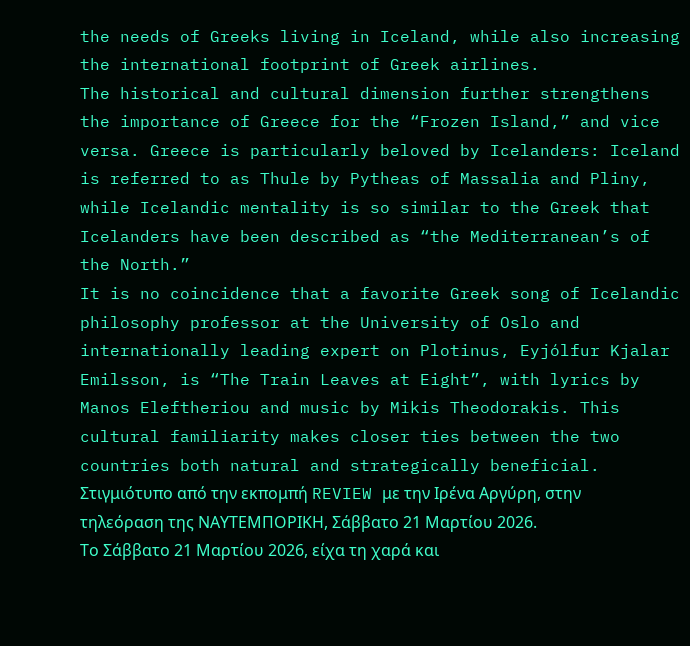the needs of Greeks living in Iceland, while also increasing the international footprint of Greek airlines.
The historical and cultural dimension further strengthens the importance of Greece for the “Frozen Island,” and vice versa. Greece is particularly beloved by Icelanders: Iceland is referred to as Thule by Pytheas of Massalia and Pliny, while Icelandic mentality is so similar to the Greek that Icelanders have been described as “the Mediterranean’s of the North.”
It is no coincidence that a favorite Greek song of Icelandic philosophy professor at the University of Oslo and internationally leading expert on Plotinus, Eyjólfur Kjalar Emilsson, is “The Train Leaves at Eight”, with lyrics by Manos Eleftheriou and music by Mikis Theodorakis. This cultural familiarity makes closer ties between the two countries both natural and strategically beneficial.
Στιγμιότυπο από την εκπομπή REVIEW με την Ιρένα Αργύρη, στην τηλεόραση της ΝΑΥΤΕΜΠΟΡΙΚΗ, Σάββατο 21 Μαρτίου 2026.
Το Σάββατο 21 Μαρτίου 2026, είχα τη χαρά και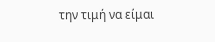την τιμή να είμαι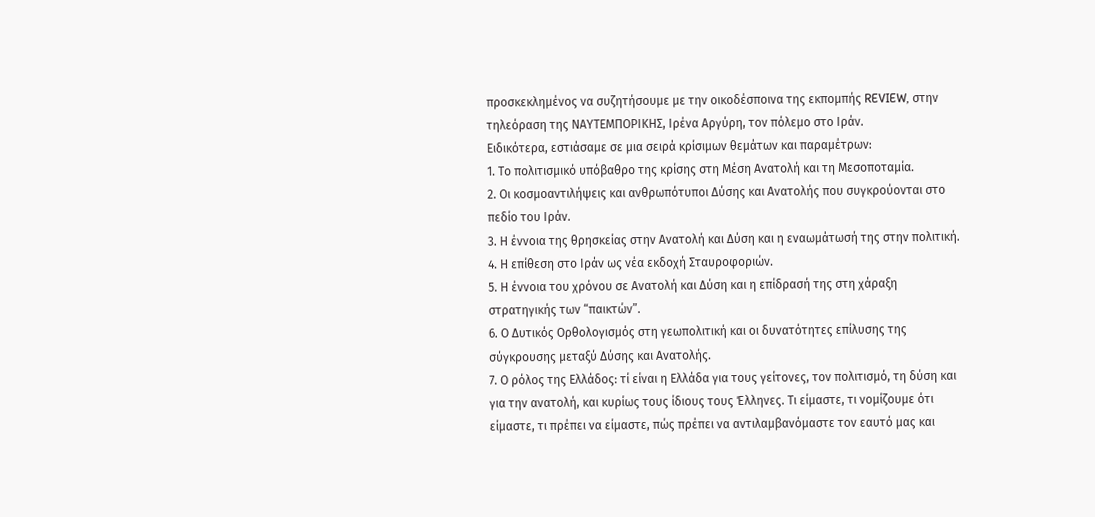προσκεκλημένος να συζητήσουμε με την οικοδέσποινα της εκπομπής REVIEW, στην τηλεόραση της ΝΑΥΤΕΜΠΟΡΙΚΗΣ, Ιρένα Αργύρη, τον πόλεμο στο Ιράν.
Ειδικότερα, εστιάσαμε σε μια σειρά κρίσιμων θεμάτων και παραμέτρων:
1. Το πολιτισμικό υπόβαθρο της κρίσης στη Μέση Ανατολή και τη Μεσοποταμία.
2. Οι κοσμοαντιλήψεις και ανθρωπότυποι Δύσης και Ανατολής που συγκρούονται στο πεδίο του Ιράν.
3. Η έννοια της θρησκείας στην Ανατολή και Δύση και η εναωμάτωσή της στην πολιτική.
4. Η επίθεση στο Ιράν ως νέα εκδοχή Σταυροφοριών.
5. Η έννοια του χρόνου σε Ανατολή και Δύση και η επίδρασή της στη χάραξη στρατηγικής των “παικτών”.
6. Ο Δυτικός Ορθολογισμός στη γεωπολιτική και οι δυνατότητες επίλυσης της σύγκρουσης μεταξύ Δύσης και Ανατολής.
7. Ο ρόλος της Ελλάδος: τί είναι η Ελλάδα για τους γείτονες, τον πολιτισμό, τη δύση και για την ανατολή, και κυρίως τους ίδιους τους Έλληνες. Τι είμαστε, τι νομίζουμε ότι είμαστε, τι πρέπει να είμαστε, πώς πρέπει να αντιλαμβανόμαστε τον εαυτό μας και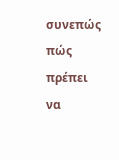συνεπώς πώς πρέπει να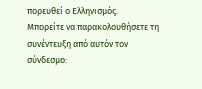πορευθεί ο Ελληνισμός.
Μπορείτε να παρακολουθήσετε τη συνέντευξη από αυτόν τον σύνδεσμο: